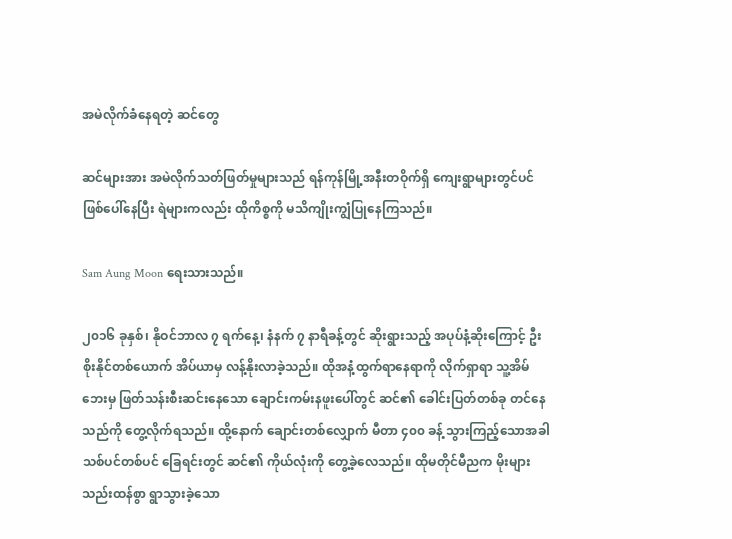အမဲလိုက်ခံနေရတဲ့ ဆင်တွေ

ဆင်များအား အမဲလိုက်သတ်ဖြတ်မှုများသည် ရန်ကုန်မြို့အနီးတဝိုက်ရှိ ကျေးရွာများတွင်ပင် ဖြစ်ပေါ်နေပြီး ရဲများကလည်း ထိုကိစ္စကို မသိကျိုးကျွံပြုနေကြသည်။

Sam Aung Moon ရေးသားသည်။

၂၀၁၆ ခုနှစ်၊ နိုဝင်ဘာလ ၇ ရက်နေ့၊ နံနက် ၇ နာရီခန့်တွင် ဆိုးရွားသည့် အပုပ်နံ့ဆိုးကြောင့် ဦးစိုးနိုင်တစ်ယောက် အိပ်ယာမှ လန့်နိုးလာခဲ့သည်။ ထိုအနံ့ထွက်ရာနေရာကို လိုက်ရှာရာ သူ့အိမ်ဘေးမှ ဖြတ်သန်းစီးဆင်းနေသော ချောင်းကမ်းနဖူးပေါ်တွင် ဆင်၏ ခေါင်းပြတ်တစ်ခု တင်နေသည်ကို တွေ့လိုက်ရသည်။ ထို့နောက် ချောင်းတစ်လျှောက် မီတာ ၄၀၀ ခန့် သွားကြည့်သောအခါ သစ်ပင်တစ်ပင် ခြေရင်းတွင် ဆင်၏ ကိုယ်လုံးကို တွေ့ခဲ့လေသည်။ ထိုမတိုင်မီညက မိုးများ သည်းထန်စွာ ရွာသွားခဲ့သော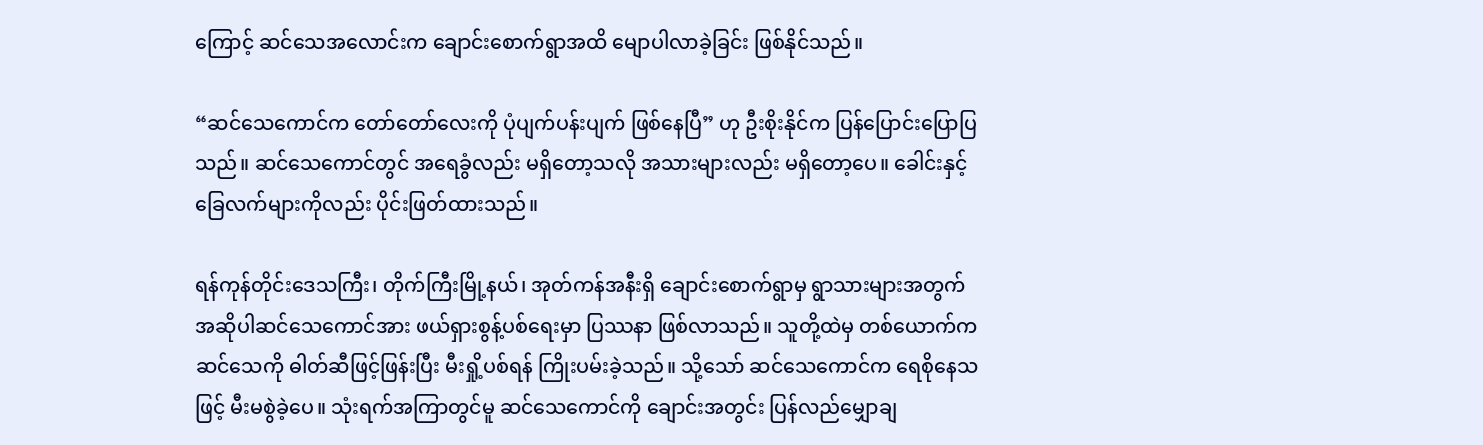ကြောင့် ဆင်သေအလောင်းက ချောင်းစောက်ရွာအထိ မျောပါလာခဲ့ခြင်း ဖြစ်နိုင်သည်။

“ဆင်သေကောင်က တော်တော်လေးကို ပုံပျက်ပန်းပျက် ဖြစ်နေပြီ” ဟု ဦးစိုးနိုင်က ပြန်ပြောင်းပြောပြသည်။ ဆင်သေကောင်တွင် အရေခွံလည်း မရှိတော့သလို အသားများလည်း မရှိတော့ပေ။ ခေါင်းနှင့် ခြေလက်များကိုလည်း ပိုင်းဖြတ်ထားသည်။

ရန်ကုန်တိုင်းဒေသကြီး၊ တိုက်ကြီးမြို့နယ်၊ အုတ်ကန်အနီးရှိ ချောင်းစောက်ရွာမှ ရွာသားများအတွက် အဆိုပါဆင်သေကောင်အား ဖယ်ရှားစွန့်ပစ်ရေးမှာ ပြဿနာ ဖြစ်လာသည်။ သူတို့ထဲမှ တစ်ယောက်က ဆင်သေကို ဓါတ်ဆီဖြင့်ဖြန်းပြီး မီးရှို့ပစ်ရန် ကြိုးပမ်းခဲ့သည်။ သို့သော် ဆင်သေကောင်က ရေစိုနေသဖြင့် မီးမစွဲခဲ့ပေ။ သုံးရက်အကြာတွင်မူ ဆင်သေကောင်ကို ချောင်းအတွင်း ပြန်လည်မျှောချ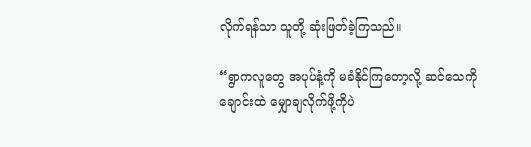လိုက်ရန်သာ သူတို့ ဆုံးဖြတ်ခဲ့ကြသည်။

“ရွာကလူတွေ အပုပ်နံ့ကို မခံနိုင်ကြတော့လို့ ဆင်သေကို ချောင်းထဲ မျှောချလိုက်ဖို့ကိုပဲ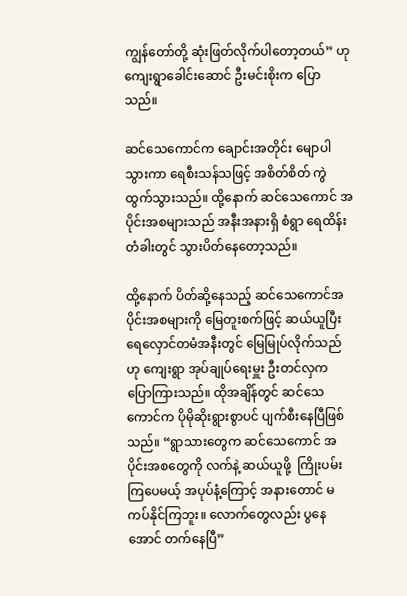ကျွန်တော်တို့ ဆုံးဖြတ်လိုက်ပါတော့တယ်” ဟု ကျေးရွာခေါင်းဆောင် ဦးမင်းစိုးက ပြောသည်။

ဆင်သေကောင်က ချောင်းအတိုင်း မျောပါသွားကာ ရေစီးသန်သဖြင့် အစိတ်စိတ် ကွဲထွက်သွားသည်။ ထို့နောက် ဆင်သေကောင် အပိုင်းအစများသည် အနီးအနားရှိ စံရွာ ရေထိန်းတံခါးတွင် သွားပိတ်နေတော့သည်။

ထို့နောက် ပိတ်ဆို့နေသည့် ဆင်သေကောင်အပိုင်းအစများကို မြေတူးစက်ဖြင့် ဆယ်ယူပြီး ရေလှောင်တမံအနီးတွင် မြေမြုပ်လိုက်သည်ဟု ကျေးရွာ အုပ်ချုပ်ရေးမှူး ဦးတင်လှက ပြောကြားသည်။ ထိုအချိန်တွင် ဆင်သေကောင်က ပိုမိုဆိုးရွားစွာပင် ပျက်စီးနေပြီဖြစ်သည်။ “ရွာသားတွေက ဆင်သေကောင် အပိုင်းအစတွေကို လက်နဲ့ ဆယ်ယူဖို့  ကြိုးပမ်းကြပေမယ့် အပုပ်နံ့ကြောင့် အနားတောင် မကပ်နိုင်ကြဘူး။ လောက်တွေလည်း ပွနေအောင် တက်နေပြီ”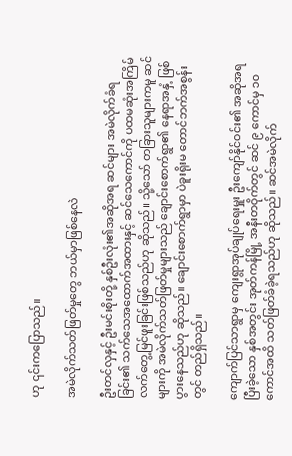ဟု ၎င်းကပြောသည်။

အမဲလိုက်သတ်ဖြတ်မှုတွေ ဘယ်မှာဖြစ်နေလဲ

ဦးတင်လှနှင့် ဦးမင်းစိုးတို့ နှစ်ဦးလုံး၏အဆိုအရ ဆင်များ အမဲလိုက်ခံရခြင်း၏ သက်သေအထောက်အထားနှင့် ဆင်သေကောင်ကို ပထမဆုံးအကြိမ် လက်တွေ့မြင်ဖူးခြင်းဖြစ်သည်ဟု ဆိုသည်။ သို့သော် တခြားသူများကမူ ဆင်များကို အမဲလိုက်သတ်ဖြတ်မှုများသည် ချောင်းစောက်ရွာ၏ နေရာအနှံ့ ဖြစ်ပွားနေသည်ဟု ဆိုသည်။ ချောင်းစောက်ရွာမှာ ပဲခူးရိုးမ တောင်ဘက်အစွန်းတွင် တည်ရှိသည်။

ကျောက်ပြင်သာရွာမှ ကျေးရွာအုပ်ချုပ်ရေးမှူး ဦးကျော်နိုင်ဝင်း၏ အဆိုအရ ပြီးခဲ့သော နှစ်အတွင်း အုတ်ကန်မြို့ အနီးတဝိုက်တွင် ဆင် ၉ ကောင်မှ ၁၀ ကောင်အထိ သတ်ဖြတ်ခံခဲ့ရသည်ဟု ဆိုသည်။ ဆင်အမဲလိုက်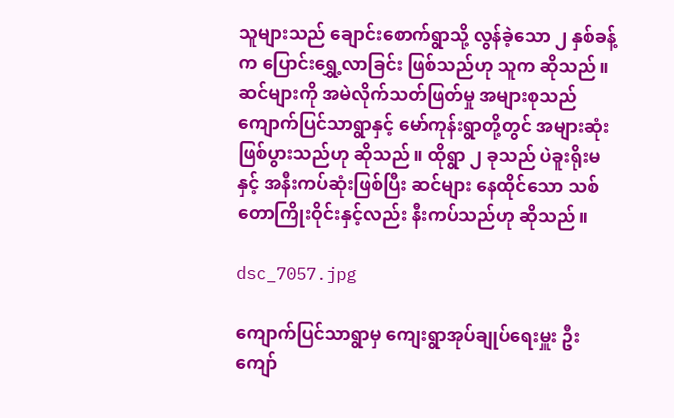သူများသည် ချောင်းစောက်ရွာသို့ လွန်ခဲ့သော ၂ နှစ်ခန့်က ပြောင်းရွှေ့လာခြင်း ဖြစ်သည်ဟု သူက ဆိုသည်။ ဆင်များကို အမဲလိုက်သတ်ဖြတ်မှု အများစုသည် ကျောက်ပြင်သာရွာနှင့် မော်ကုန်းရွာတို့တွင် အများဆုံး ဖြစ်ပွားသည်ဟု ဆိုသည်။ ထိုရွာ ၂ ခုသည် ပဲခူးရိုးမနှင့် အနီးကပ်ဆုံးဖြစ်ပြီး ဆင်များ နေထိုင်သော သစ်တောကြိုးဝိုင်းနှင့်လည်း နီးကပ်သည်ဟု ဆိုသည်။

dsc_7057.jpg

ကျောက်ပြင်သာရွာမှ ကျေးရွာအုပ်ချုပ်ရေးမှူး ဦးကျော်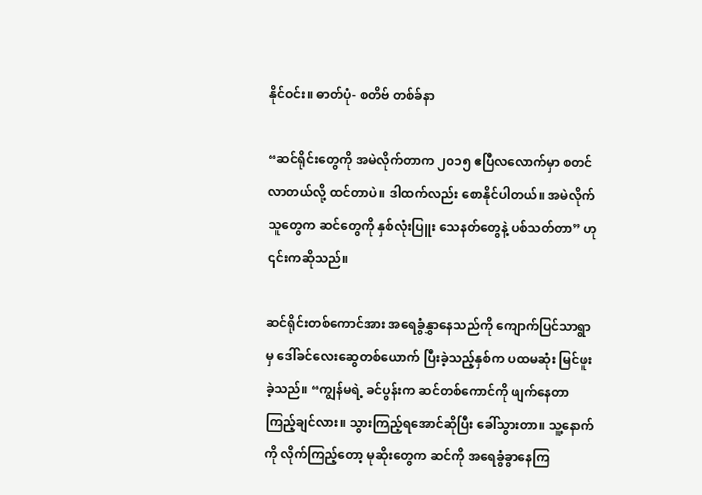နိုင်ဝင်း။ ဓာတ်ပုံ- စတိဗ် တစ်ခ်နာ

“ဆင်ရိုင်းတွေကို အမဲလိုက်တာက ၂၀၁၅ ဧပြီလလောက်မှာ စတင်လာတယ်လို့ ထင်တာပဲ။ ဒါထက်လည်း စောနိုင်ပါတယ်။ အမဲလိုက်သူတွေက ဆင်တွေကို နှစ်လုံးပြူး သေနတ်တွေနဲ့ ပစ်သတ်တာ” ဟု ၎င်းကဆိုသည်။

ဆင်ရိုင်းတစ်ကောင်အား အရေခွံနွှာနေသည်ကို ကျောက်ပြင်သာရွာမှ ဒေါ်ခင်လေးဆွေတစ်ယောက် ပြီးခဲ့သည့်နှစ်က ပထမဆုံး မြင်ဖူးခဲ့သည်။ “ကျွန်မရဲ့ ခင်ပွန်းက ဆင်တစ်ကောင်ကို ဖျက်နေတာ ကြည့်ချင်လား။ သွားကြည့်ရအောင်ဆိုပြီး ခေါ်သွားတာ။ သူ့နောက်ကို လိုက်ကြည့်တော့ မုဆိုးတွေက ဆင်ကို အရေခွံခွာနေကြ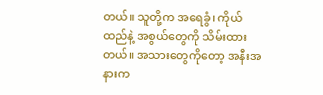တယ်။ သူတို့က အရေခွံ၊ ကိုယ်ထည်နဲ့ အစွယ်တွေကို သိမ်းထားတယ်။ အသားတွေကိုတော့ အနီးအနားက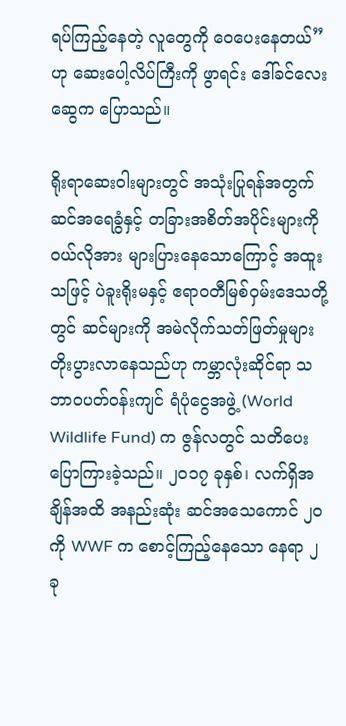ရပ်ကြည့်နေတဲ့ လူတွေကို ဝေပေးနေတယ်” ဟု ဆေးပေါ့လိပ်ကြီးကို ဖွာရင်း ဒေါ်ခင်လေးဆွေက ပြောသည်။

ရိုးရာဆေးဝါးများတွင် အသုံးပြုရန်အတွက် ဆင်အရေခွံနှင့် တခြားအစိတ်အပိုင်းများကို ဝယ်လိုအား များပြားနေသောကြောင့် အထူးသဖြင့် ပဲခူးရိုးမနှင့် ဧရာဝတီမြစ်ဝှမ်းဒေသတို့တွင် ဆင်များကို အမဲလိုက်သတ်ဖြတ်မှုများ တိုးပွားလာနေသည်ဟု ကမ္ဘာလုံးဆိုင်ရာ သဘာဝပတ်ဝန်းကျင် ရံပုံငွေအဖွဲ့ (World Wildlife Fund) က ဇွန်လတွင် သတိပေးပြောကြားခဲ့သည်။ ၂၀၁၇ ခုနှစ်၊ လက်ရှိအချိန်အထိ အနည်းဆုံး ဆင်အသေကောင် ၂၀ ကို WWF က စောင့်ကြည့်နေသော နေရာ ၂ ခု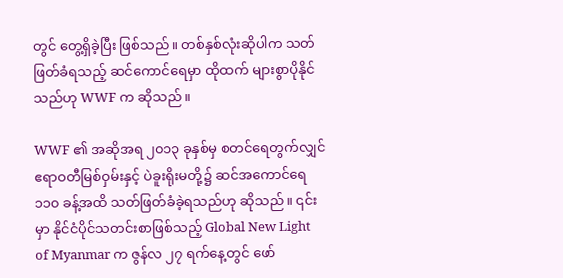တွင် တွေ့ရှိခဲ့ပြီး ဖြစ်သည်။ တစ်နှစ်လုံးဆိုပါက သတ်ဖြတ်ခံရသည့် ဆင်ကောင်ရေမှာ ထိုထက် များစွာပိုနိုင်သည်ဟု WWF က ဆိုသည်။

WWF ၏ အဆိုအရ ၂၀၁၃ ခုနှစ်မှ စတင်ရေတွက်လျှင် ဧရာဝတီမြစ်ဝှမ်းနှင့် ပဲခူးရိုးမတို့၌ ဆင်အကောင်ရေ ၁၁၀ ခန့်အထိ သတ်ဖြတ်ခံခဲ့ရသည်ဟု ဆိုသည်။ ၎င်းမှာ နိုင်ငံပိုင်သတင်းစာဖြစ်သည့် Global New Light of Myanmar က ဇွန်လ ၂၇ ရက်နေ့တွင် ဖော်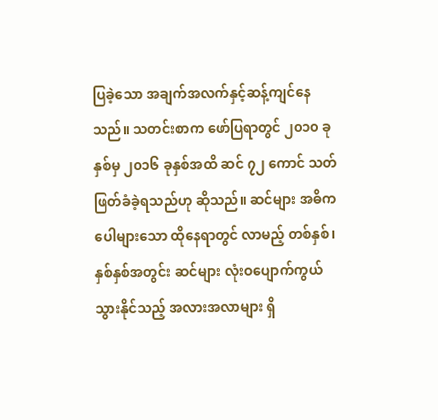ပြခဲ့သော အချက်အလက်နှင့်ဆန့်ကျင်နေသည်။ သတင်းစာက ဖော်ပြရာတွင် ၂၀၁၀ ခုနှစ်မှ ၂၀၁၆ ခုနှစ်အထိ ဆင် ၇၂ ကောင် သတ်ဖြတ်ခံခဲ့ရသည်ဟု ဆိုသည်။ ဆင်များ အဓိကပေါများသော ထိုနေရာတွင် လာမည့် တစ်နှစ်၊ နှစ်နှစ်အတွင်း ဆင်များ လုံးဝပျောက်ကွယ်သွားနိုင်သည့် အလားအလာများ ရှိ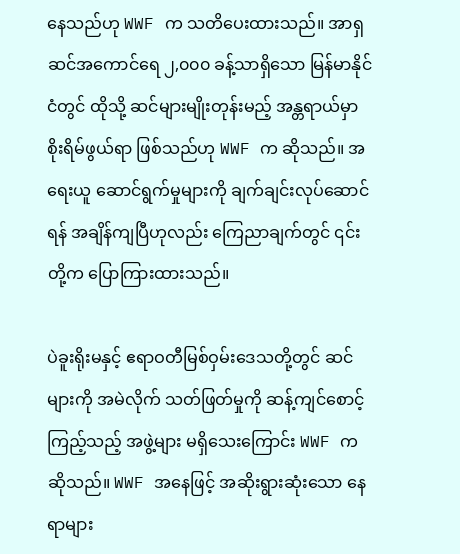နေသည်ဟု WWF က သတိပေးထားသည်။ အာရှဆင်အကောင်ရေ ၂,၀၀၀ ခန့်သာရှိသော မြန်မာနိုင်ငံတွင် ထိုသို့ ဆင်များမျိုးတုန်းမည့် အန္တရာယ်မှာ စိုးရိမ်ဖွယ်ရာ ဖြစ်သည်ဟု WWF က ဆိုသည်။ အရေးယူ ဆောင်ရွက်မှုများကို ချက်ချင်းလုပ်ဆောင်ရန် အချိန်ကျပြီဟုလည်း ကြေညာချက်တွင် ၎င်းတို့က ပြောကြားထားသည်။

ပဲခူးရိုးမနှင့် ဧရာဝတီမြစ်ဝှမ်းဒေသတို့တွင် ဆင်များကို အမဲလိုက် သတ်ဖြတ်မှုကို ဆန့်ကျင်စောင့်ကြည့်သည့် အဖွဲ့များ မရှိသေးကြောင်း WWF က ဆိုသည်။ WWF အနေဖြင့် အဆိုးရွားဆုံးသော နေရာများ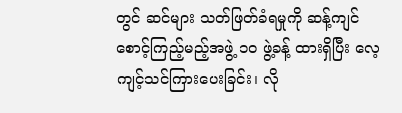တွင် ဆင်များ သတ်ဖြတ်ခံရမှုကို ဆန့်ကျင်စောင့်ကြည့်မည့်အဖွဲ့ ၁၀ ဖွဲ့ခန့် ထားရှိပြီး လေ့ကျင့်သင်ကြားပေးခြင်း၊ လို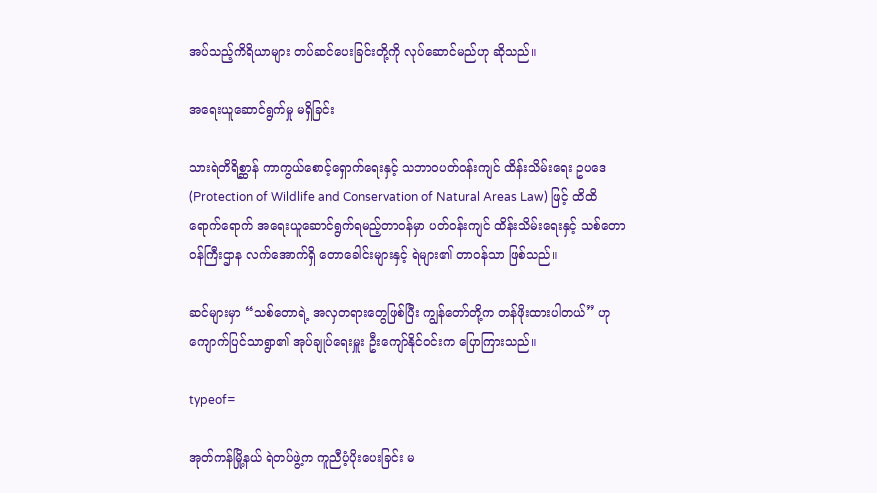အပ်သည့်ကိရိယာများ တပ်ဆင်ပေးခြင်းတို့ကို လုပ်ဆောင်မည်ဟု ဆိုသည်။

အရေးယူဆောင်ရွက်မှု မရှိခြင်း

သားရဲတိရိစ္ဆာန် ကာကွယ်စောင့်ရှောက်ရေးနှင့် သဘာဝပတ်ဝန်းကျင် ထိန်းသိမ်းရေး ဥပဒေ (Protection of Wildlife and Conservation of Natural Areas Law) ဖြင့် ထိထိရောက်ရောက် အရေးယူဆောင်ရွက်ရမည့်တာဝန်မှာ ပတ်ဝန်းကျင် ထိန်းသိမ်းရေးနှင့် သစ်တောဝန်ကြီးဌာန လက်အောက်ရှိ တောခေါင်းများနှင့် ရဲများ၏ တာဝန်သာ ဖြစ်သည်။

ဆင်များမှာ “သစ်တောရဲ့ အလှတရားတွေဖြစ်ပြီး ကျွန်တော်တို့က တန်ဖိုးထားပါတယ်” ဟု ကျောက်ပြင်သာရွာ၏ အုပ်ချုပ်ရေးမှူး ဦးကျော်နိုင်ဝင်းက ပြောကြားသည်။

typeof=

အုတ်ကန်မြို့နယ် ရဲတပ်ဖွဲ့က ကူညီပံ့ပိုးပေးခြင်း မ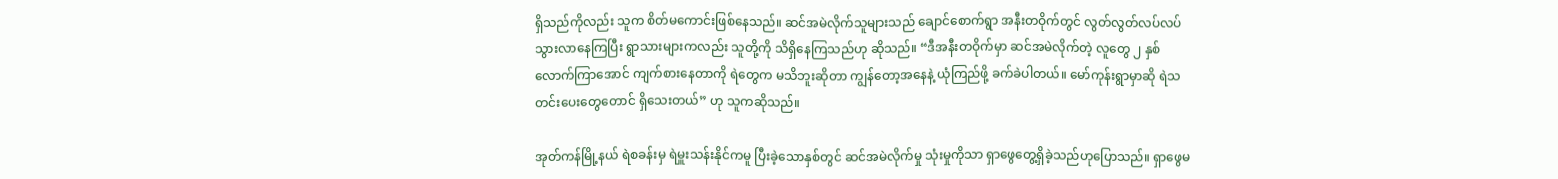ရှိသည်ကိုလည်း သူက စိတ်မကောင်းဖြစ်နေသည်။ ဆင်အမဲလိုက်သူများသည် ချောင်စောက်ရွာ အနီးတဝိုက်တွင် လွတ်လွတ်လပ်လပ် သွားလာနေကြပြီး ရွာသားများကလည်း သူတို့ကို သိရှိနေကြသည်ဟု ဆိုသည်။ “ဒီအနီးတဝိုက်မှာ ဆင်အမဲလိုက်တဲ့ လူတွေ ၂ နှစ်လောက်ကြာအောင် ကျက်စားနေတာကို ရဲတွေက မသိဘူးဆိုတာ ကျွန်တော့အနေနဲ့ ယုံကြည်ဖို့ ခက်ခဲပါတယ်။ မော်ကုန်းရွာမှာဆို ရဲသတင်းပေးတွေတောင် ရှိသေးတယ်” ဟု သူကဆိုသည်။

အုတ်ကန်မြို့နယ် ရဲစခန်းမှ ရဲမှူးသန်းနိုင်ကမူ ပြီးခဲ့သောနှစ်တွင် ဆင်အမဲလိုက်မှု သုံးမှုကိုသာ ရှာဖွေတွေ့ရှိခဲ့သည်ဟုပြောသည်။ ရှာဖွေမ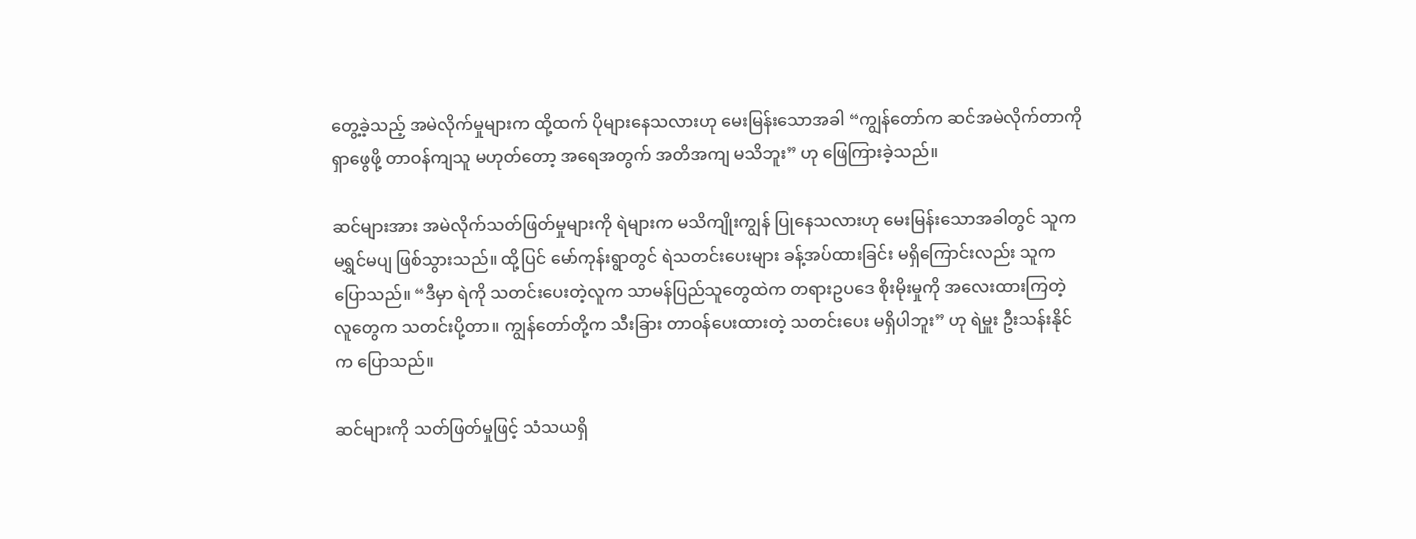တွေ့ခဲ့သည့် အမဲလိုက်မှုများက ထို့ထက် ပိုများနေသလားဟု မေးမြန်းသောအခါ “ကျွန်တော်က ဆင်အမဲလိုက်တာကို ရှာဖွေဖို့ တာဝန်ကျသူ မဟုတ်တော့ အရေအတွက် အတိအကျ မသိဘူး” ဟု ဖြေကြားခဲ့သည်။

ဆင်များအား အမဲလိုက်သတ်ဖြတ်မှုများကို ရဲများက မသိကျိုးကျွန် ပြုနေသလားဟု မေးမြန်းသောအခါတွင် သူက မရွှင်မပျ ဖြစ်သွားသည်။ ထို့ပြင် မော်ကုန်းရွာတွင် ရဲသတင်းပေးများ ခန့်အပ်ထားခြင်း မရှိကြောင်းလည်း သူက ပြောသည်။ “ဒီမှာ ရဲကို သတင်းပေးတဲ့လူက သာမန်ပြည်သူတွေထဲက တရားဥပဒေ စိုးမိုးမှုကို အလေးထားကြတဲ့ လူတွေက သတင်းပို့တာ။ ကျွန်တော်တို့က သီးခြား တာဝန်ပေးထားတဲ့ သတင်းပေး မရှိပါဘူး” ဟု ရဲမှူး ဦးသန်းနိုင်က ပြောသည်။

ဆင်များကို သတ်ဖြတ်မှုဖြင့် သံသယရှိ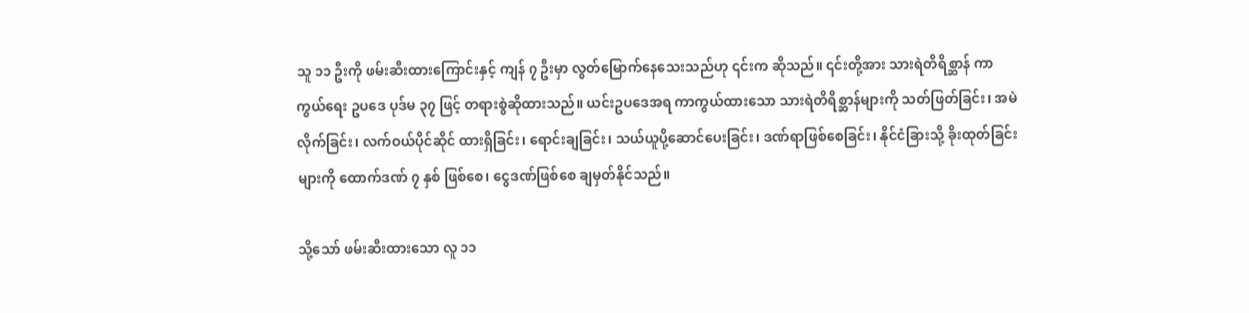သူ ၁၁ ဦးကို ဖမ်းဆီးထားကြောင်းနှင့် ကျန် ၇ ဦးမှာ လွတ်မြောက်နေသေးသည်ဟု ၎င်းက ဆိုသည်။ ၎င်းတို့အား သားရဲတိရိစ္ဆာန် ကာကွယ်ရေး ဥပဒေ ပုဒ်မ ၃၇ ဖြင့် တရားစွဲဆိုထားသည်။ ယင်းဥပဒေအရ ကာကွယ်ထားသော သားရဲတိရိစ္ဆာန်များကို သတ်ဖြတ်ခြင်း၊ အမဲလိုက်ခြင်း၊ လက်ဝယ်ပိုင်ဆိုင် ထားရှိခြင်း၊ ရောင်းချခြင်း၊ သယ်ယူပို့ဆောင်ပေးခြင်း၊ ဒဏ်ရာဖြစ်စေခြင်း၊ နိုင်ငံခြားသို့ ခိုးထုတ်ခြင်းများကို ထောက်ဒဏ် ၇ နှစ် ဖြစ်စေ၊ ငွေဒဏ်ဖြစ်စေ ချမှတ်နိုင်သည်။

သို့သော် ဖမ်းဆီးထားသော လူ ၁၁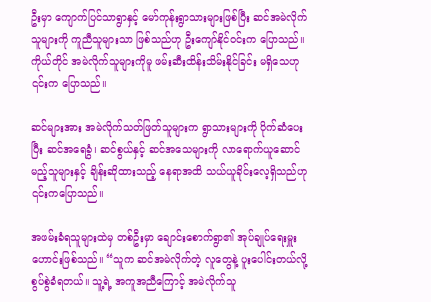ဦးမှာ ကျောက်ပြင်သာရွာနှင့် မော်ကုန်းရွာသားများဖြစ်ပြီး ဆင်အမဲလိုက်သူများကို ကူညီသူများသာ ဖြစ်သည်ဟု ဦးကျော်နိုင်ဝင်းက ပြောသည်။ ကိုယ်တိုင် အမဲလိုက်သူများကိုမူ ဖမ်းဆီးထိန်းသိမ်းနိုင်ခြင်း မရှိသေဟု ၎င်းက ပြောသည်။

ဆင်များအား အမဲလိုက်သတ်ဖြတ်သူများက ရွာသားများကို ပိုက်ဆံပေးပြီး ဆင်အရေခွံ၊ ဆင်စွယ်နှင့် ဆင်အသေများကို လာရောက်ယူဆောင်မည့်သူများနှင့် ချိန်းဆိုထားသည့် နေရာအထိ သယ်ယူခိုင်းလေ့ရှိသည်ဟု ၎င်းကပြောသည်။

အဖမ်းခံရသူများထဲမှ တစ်ဦးမှာ ချောင်းစောက်ရွာ၏ အုပ်ချုပ်ရေးမှူးဟောင်းဖြစ်သည်။ “သူက ဆင်အမဲလိုက်တဲ့ လူတွေနဲ့ ပူးပေါင်းတယ်လို့ စွပ်စွဲခံရတယ်။ သူ့ရဲ့ အကူအညီကြောင့် အမဲလိုက်သူ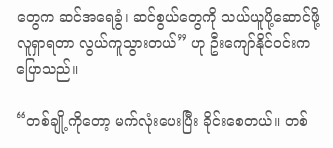တွေက ဆင်အရေခွံ၊ ဆင်စွယ်တွေကို သယ်ယူပို့ဆောင်ဖို့ လူရှာရတာ လွယ်ကူသွားတယ်” ဟု ဦးကျော်နိုင်ဝင်းက ပြောသည်။

“တစ်ချို့ကိုတော့ မက်လုံးပေးပြီး ခိုင်းစေတယ်။ တစ်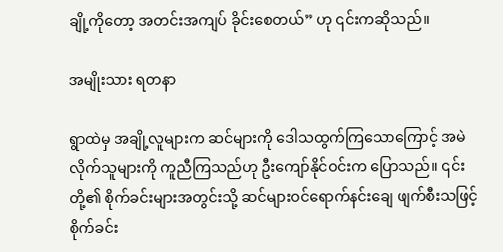ချို့ကိုတော့ အတင်းအကျပ် ခိုင်းစေတယ်” ဟု ၎င်းကဆိုသည်။

အမျိုးသား ရတနာ

ရွာထဲမှ အချို့လူများက ဆင်များကို ဒေါသထွက်ကြသောကြောင့် အမဲလိုက်သူများကို ကူညီကြသည်ဟု ဦးကျော်နိုင်ဝင်းက ပြောသည်။ ၎င်းတို့၏ စိုက်ခင်းများအတွင်းသို့ ဆင်များဝင်ရောက်နင်းချေ ဖျက်စီးသဖြင့် စိုက်ခင်း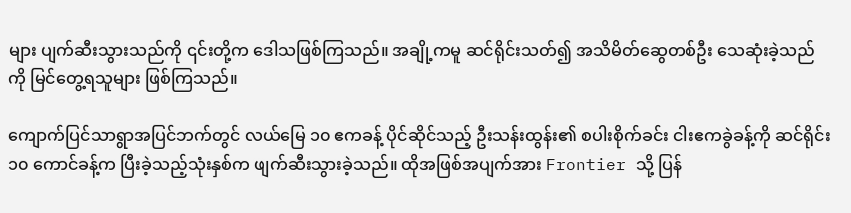များ ပျက်ဆီးသွားသည်ကို ၎င်းတို့က ဒေါသဖြစ်ကြသည်။ အချို့ကမူ ဆင်ရိုင်းသတ်၍ အသိမိတ်ဆွေတစ်ဦး သေဆုံးခဲ့သည်ကို မြင်တွေ့ရသူများ ဖြစ်ကြသည်။

ကျောက်ပြင်သာရွာအပြင်ဘက်တွင် လယ်မြေ ၁၀ ဧကခန့် ပိုင်ဆိုင်သည့် ဦးသန်းထွန်း၏ စပါးစိုက်ခင်း ငါးဧကခွဲခန့်ကို ဆင်ရိုင်း ၁၀ ကောင်ခန့်က ပြီးခဲ့သည့်သုံးနှစ်က ဖျက်ဆီးသွားခဲ့သည်။ ထိုအဖြစ်အပျက်အား Frontier သို့ ပြန်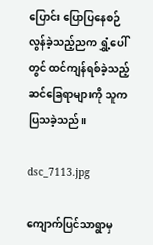ပြောင်း ပြောပြနေစဉ် လွန်ခဲ့သည့်ညက ရွှံ့ပေါ်တွင် ထင်ကျန်ရစ်ခဲ့သည့် ဆင်ခြေရာများကို သူက ပြသခဲ့သည်။

dsc_7113.jpg

ကျောက်ပြင်သာရွာမှ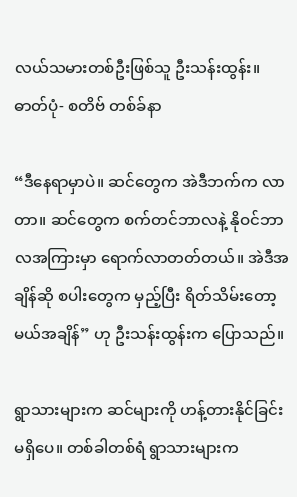လယ်သမားတစ်ဦးဖြစ်သူ ဦးသန်းထွန်း။ ဓာတ်ပုံ- စတိဗ် တစ်ခ်နာ

“ဒီနေရာမှာပဲ။ ဆင်တွေက အဲဒီဘက်က လာတာ။ ဆင်တွေက စက်တင်ဘာလနဲ့ နိုဝင်ဘာလအကြားမှာ ရောက်လာတတ်တယ်။ အဲဒီအချိန်ဆို စပါးတွေက မှည့်ပြီး ရိတ်သိမ်းတော့မယ်အချိန်” ဟု ဦးသန်းထွန်းက ပြောသည်။

ရွာသားများက ဆင်များကို ဟန့်တားနိုင်ခြင်း မရှိပေ။ တစ်ခါတစ်ရံ ရွာသားများက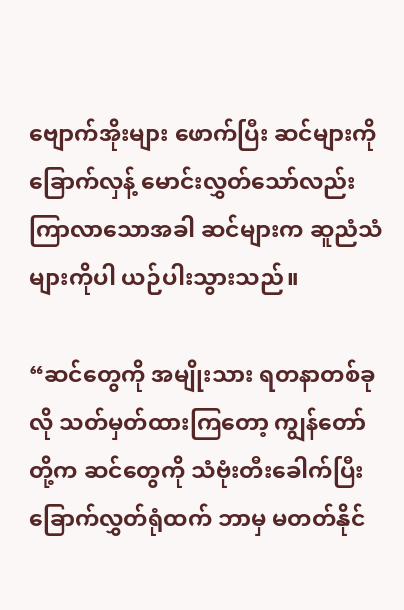ဗျောက်အိုးများ ဖောက်ပြီး ဆင်များကို ခြောက်လှန့် မောင်းလွှတ်သော်လည်း ကြာလာသောအခါ ဆင်များက ဆူညံသံများကိုပါ ယဉ်ပါးသွားသည်။

“ဆင်တွေကို အမျိုးသား ရတနာတစ်ခုလို သတ်မှတ်ထားကြတော့ ကျွန်တော်တို့က ဆင်တွေကို သံဗုံးတီးခေါက်ပြီး ခြောက်လွှတ်ရုံထက် ဘာမှ မတတ်နိုင်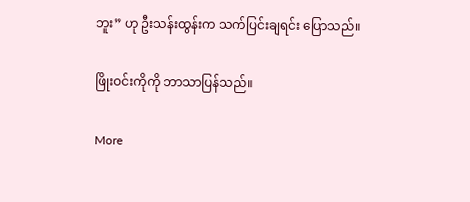ဘူး” ဟု ဦးသန်းထွန်းက သက်ပြင်းချရင်း ပြောသည်။

ဖြိုးဝင်းကိုကို ဘာသာပြန်သည်။

More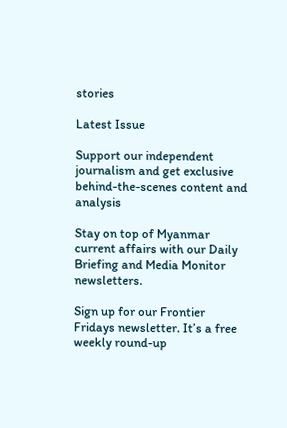stories

Latest Issue

Support our independent journalism and get exclusive behind-the-scenes content and analysis

Stay on top of Myanmar current affairs with our Daily Briefing and Media Monitor newsletters.

Sign up for our Frontier Fridays newsletter. It’s a free weekly round-up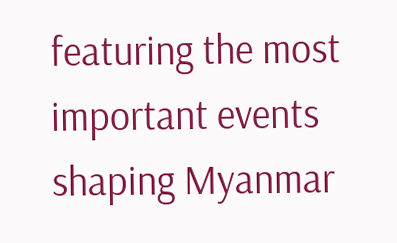featuring the most important events shaping Myanmar